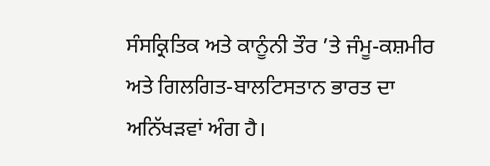ਸੰਸਕ੍ਰਿਤਿਕ ਅਤੇ ਕਾਨੂੰਨੀ ਤੌਰ ’ਤੇ ਜੰਮੂ-ਕਸ਼ਮੀਰ ਅਤੇ ਗਿਲਗਿਤ-ਬਾਲਟਿਸਤਾਨ ਭਾਰਤ ਦਾ ਅਨਿੱਖੜਵਾਂ ਅੰਗ ਹੈ।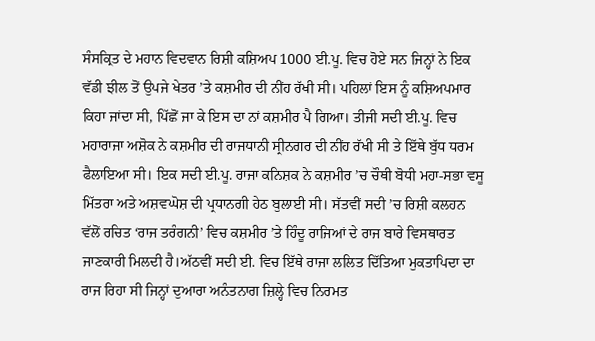ਸੰਸਕ੍ਰਿਤ ਦੇ ਮਹਾਨ ਵਿਦਵਾਨ ਰਿਸ਼ੀ ਕਸ਼ਿਅਪ 1000 ਈ.ਪੂ. ਵਿਚ ਹੋਏ ਸਨ ਜਿਨ੍ਹਾਂ ਨੇ ਇਕ ਵੱਡੀ ਝੀਲ ਤੋਂ ਉਪਜੇ ਖੇਤਰ ’ਤੇ ਕਸ਼ਮੀਰ ਦੀ ਨੀਂਹ ਰੱਖੀ ਸੀ। ਪਹਿਲਾਂ ਇਸ ਨੂੰ ਕਸ਼ਿਅਪਮਾਰ ਕਿਹਾ ਜਾਂਦਾ ਸੀ, ਪਿੱਛੋਂ ਜਾ ਕੇ ਇਸ ਦਾ ਨਾਂ ਕਸ਼ਮੀਰ ਪੈ ਗਿਆ। ਤੀਜੀ ਸਦੀ ਈ.ਪੂ. ਵਿਚ ਮਹਾਰਾਜਾ ਅਸ਼ੋਕ ਨੇ ਕਸ਼ਮੀਰ ਦੀ ਰਾਜਧਾਨੀ ਸ੍ਰੀਨਗਰ ਦੀ ਨੀਂਹ ਰੱਖੀ ਸੀ ਤੇ ਇੱਥੇ ਬੁੱਧ ਧਰਮ ਫੈਲਾਇਆ ਸੀ। ਇਕ ਸਦੀ ਈ.ਪੂ. ਰਾਜਾ ਕਨਿਸ਼ਕ ਨੇ ਕਸ਼ਮੀਰ ’ਚ ਚੌਥੀ ਬੋਧੀ ਮਹਾ-ਸਭਾ ਵਸੂ ਮਿੱਤਰਾ ਅਤੇ ਅਸ਼ਵਘੋਸ਼ ਦੀ ਪ੍ਰਧਾਨਗੀ ਹੇਠ ਬੁਲਾਈ ਸੀ। ਸੱਤਵੀਂ ਸਦੀ ’ਚ ਰਿਸ਼ੀ ਕਲਹਨ ਵੱਲੋਂ ਰਚਿਤ ‘ਰਾਜ ਤਰੰਗਨੀ’ ਵਿਚ ਕਸ਼ਮੀਰ ’ਤੇ ਹਿੰਦੂ ਰਾਜਿਆਂ ਦੇ ਰਾਜ ਬਾਰੇ ਵਿਸਥਾਰਤ ਜਾਣਕਾਰੀ ਮਿਲਦੀ ਹੈ।ਅੱਠਵੀਂ ਸਦੀ ਈ. ਵਿਚ ਇੱਥੇ ਰਾਜਾ ਲਲਿਤ ਦਿੱਤਿਆ ਮੁਕਤਾਪਿਦਾ ਦਾ ਰਾਜ ਰਿਹਾ ਸੀ ਜਿਨ੍ਹਾਂ ਦੁਆਰਾ ਅਨੰਤਨਾਗ ਜ਼ਿਲ੍ਹੇ ਵਿਚ ਨਿਰਮਤ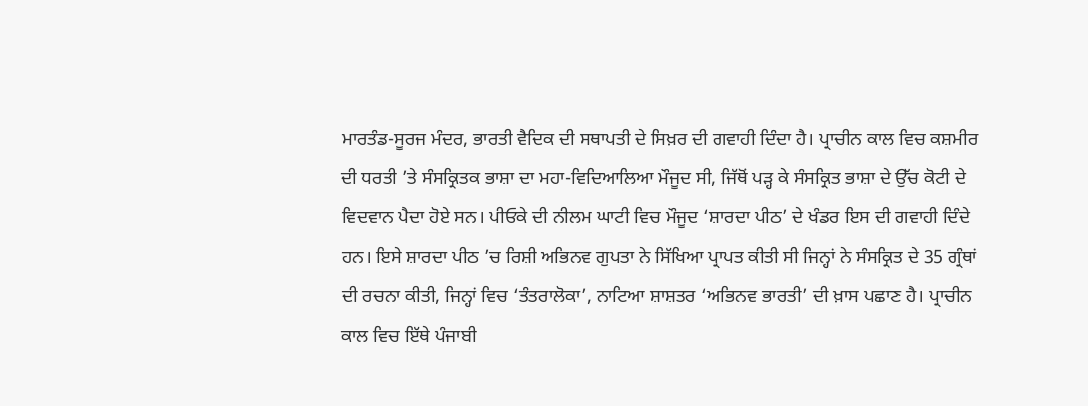ਮਾਰਤੰਡ-ਸੂਰਜ ਮੰਦਰ, ਭਾਰਤੀ ਵੈਦਿਕ ਦੀ ਸਥਾਪਤੀ ਦੇ ਸਿਖ਼ਰ ਦੀ ਗਵਾਹੀ ਦਿੰਦਾ ਹੈ। ਪ੍ਰਾਚੀਨ ਕਾਲ ਵਿਚ ਕਸ਼ਮੀਰ ਦੀ ਧਰਤੀ ’ਤੇ ਸੰਸਕ੍ਰਿਤਕ ਭਾਸ਼ਾ ਦਾ ਮਹਾ-ਵਿਦਿਆਲਿਆ ਮੌਜੂਦ ਸੀ, ਜਿੱਥੋਂ ਪੜ੍ਹ ਕੇ ਸੰਸਕ੍ਰਿਤ ਭਾਸ਼ਾ ਦੇ ਉੱਚ ਕੋਟੀ ਦੇ ਵਿਦਵਾਨ ਪੈਦਾ ਹੋਏ ਸਨ। ਪੀਓਕੇ ਦੀ ਨੀਲਮ ਘਾਟੀ ਵਿਚ ਮੌਜੂਦ ‘ਸ਼ਾਰਦਾ ਪੀਠ’ ਦੇ ਖੰਡਰ ਇਸ ਦੀ ਗਵਾਹੀ ਦਿੰਦੇ ਹਨ। ਇਸੇ ਸ਼ਾਰਦਾ ਪੀਠ ’ਚ ਰਿਸ਼ੀ ਅਭਿਨਵ ਗੁਪਤਾ ਨੇ ਸਿੱਖਿਆ ਪ੍ਰਾਪਤ ਕੀਤੀ ਸੀ ਜਿਨ੍ਹਾਂ ਨੇ ਸੰਸਕ੍ਰਿਤ ਦੇ 35 ਗ੍ਰੰਥਾਂ ਦੀ ਰਚਨਾ ਕੀਤੀ, ਜਿਨ੍ਹਾਂ ਵਿਚ ‘ਤੰਤਰਾਲੋਕਾ’, ਨਾਟਿਆ ਸ਼ਾਸ਼ਤਰ ‘ਅਭਿਨਵ ਭਾਰਤੀ’ ਦੀ ਖ਼ਾਸ ਪਛਾਣ ਹੈ। ਪ੍ਰਾਚੀਨ ਕਾਲ ਵਿਚ ਇੱਥੇ ਪੰਜਾਬੀ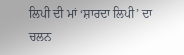ਲਿਪੀ ਦੀ ਮਾਂ ‘ਸ਼ਾਰਦਾ ਲਿਪੀ’ ਦਾ ਚਲਨ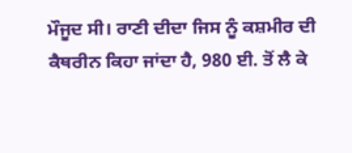ਮੌਜੂਦ ਸੀ। ਰਾਣੀ ਦੀਦਾ ਜਿਸ ਨੂੰ ਕਸ਼ਮੀਰ ਦੀ ਕੈਥਰੀਨ ਕਿਹਾ ਜਾਂਦਾ ਹੈ, 980 ਈ. ਤੋਂ ਲੈ ਕੇ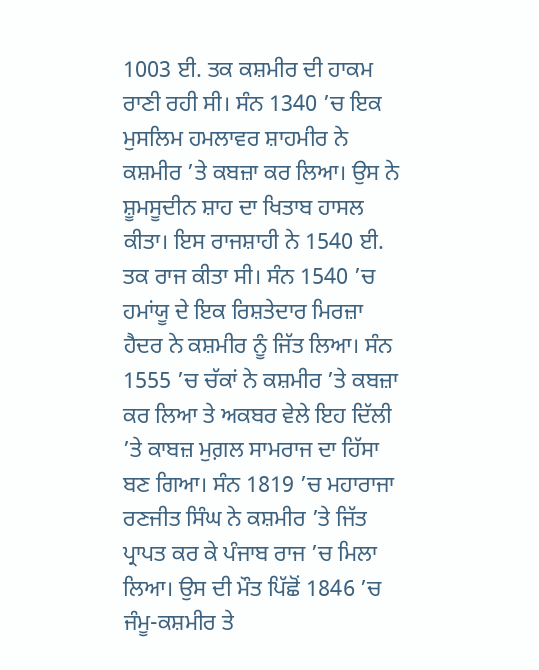1003 ਈ. ਤਕ ਕਸ਼ਮੀਰ ਦੀ ਹਾਕਮ ਰਾਣੀ ਰਹੀ ਸੀ। ਸੰਨ 1340 ’ਚ ਇਕ ਮੁਸਲਿਮ ਹਮਲਾਵਰ ਸ਼ਾਹਮੀਰ ਨੇ ਕਸ਼ਮੀਰ ’ਤੇ ਕਬਜ਼ਾ ਕਰ ਲਿਆ। ਉਸ ਨੇ ਸ਼ੂਮਸੂਦੀਨ ਸ਼ਾਹ ਦਾ ਖਿਤਾਬ ਹਾਸਲ ਕੀਤਾ। ਇਸ ਰਾਜਸ਼ਾਹੀ ਨੇ 1540 ਈ. ਤਕ ਰਾਜ ਕੀਤਾ ਸੀ। ਸੰਨ 1540 ’ਚ ਹਮਾਂਯੂ ਦੇ ਇਕ ਰਿਸ਼ਤੇਦਾਰ ਮਿਰਜ਼ਾ ਹੈਦਰ ਨੇ ਕਸ਼ਮੀਰ ਨੂੰ ਜਿੱਤ ਲਿਆ। ਸੰਨ 1555 ’ਚ ਚੱਕਾਂ ਨੇ ਕਸ਼ਮੀਰ ’ਤੇ ਕਬਜ਼ਾ ਕਰ ਲਿਆ ਤੇ ਅਕਬਰ ਵੇਲੇ ਇਹ ਦਿੱਲੀ ’ਤੇ ਕਾਬਜ਼ ਮੁਗ਼ਲ ਸਾਮਰਾਜ ਦਾ ਹਿੱਸਾ ਬਣ ਗਿਆ। ਸੰਨ 1819 ’ਚ ਮਹਾਰਾਜਾ ਰਣਜੀਤ ਸਿੰਘ ਨੇ ਕਸ਼ਮੀਰ ’ਤੇ ਜਿੱਤ ਪ੍ਰਾਪਤ ਕਰ ਕੇ ਪੰਜਾਬ ਰਾਜ ’ਚ ਮਿਲਾ ਲਿਆ। ਉਸ ਦੀ ਮੌਤ ਪਿੱਛੋਂ 1846 ’ਚ ਜੰਮੂ-ਕਸ਼ਮੀਰ ਤੇ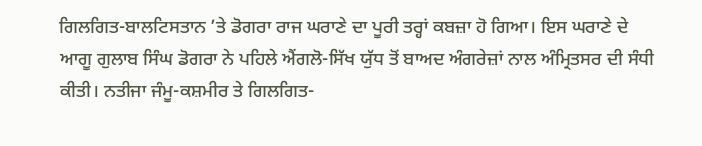ਗਿਲਗਿਤ-ਬਾਲਟਿਸਤਾਨ ’ਤੇ ਡੋਗਰਾ ਰਾਜ ਘਰਾਣੇ ਦਾ ਪੂਰੀ ਤਰ੍ਹਾਂ ਕਬਜ਼ਾ ਹੋ ਗਿਆ। ਇਸ ਘਰਾਣੇ ਦੇ ਆਗੂ ਗੁਲਾਬ ਸਿੰਘ ਡੋਗਰਾ ਨੇ ਪਹਿਲੇ ਐਂਗਲੋ-ਸਿੱਖ ਯੁੱਧ ਤੋਂ ਬਾਅਦ ਅੰਗਰੇਜ਼ਾਂ ਨਾਲ ਅੰਮ੍ਰਿਤਸਰ ਦੀ ਸੰਧੀ ਕੀਤੀ। ਨਤੀਜਾ ਜੰਮੂ-ਕਸ਼ਮੀਰ ਤੇ ਗਿਲਗਿਤ-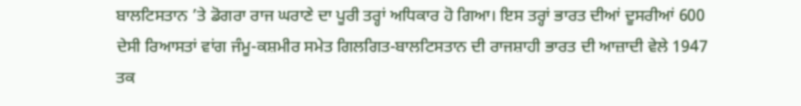ਬਾਲਟਿਸਤਾਨ ’ਤੇ ਡੋਗਰਾ ਰਾਜ ਘਰਾਣੇ ਦਾ ਪੂਰੀ ਤਰ੍ਹਾਂ ਅਧਿਕਾਰ ਹੋ ਗਿਆ। ਇਸ ਤਰ੍ਹਾਂ ਭਾਰਤ ਦੀਆਂ ਦੂਸਰੀਆਂ 600 ਦੇਸੀ ਰਿਆਸਤਾਂ ਵਾਂਗ ਜੰਮੂ-ਕਸ਼ਮੀਰ ਸਮੇਤ ਗਿਲਗਿਤ-ਬਾਲਟਿਸਤਾਨ ਦੀ ਰਾਜਸ਼ਾਹੀ ਭਾਰਤ ਦੀ ਆਜ਼ਾਦੀ ਵੇਲੇ 1947 ਤਕ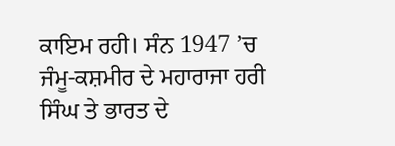ਕਾਇਮ ਰਹੀ। ਸੰਨ 1947 ’ਚ ਜੰਮੂ-ਕਸ਼ਮੀਰ ਦੇ ਮਹਾਰਾਜਾ ਹਰੀ ਸਿੰਘ ਤੇ ਭਾਰਤ ਦੇ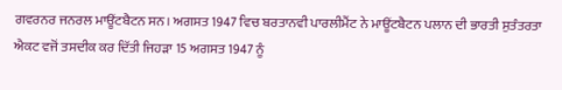ਗਵਰਨਰ ਜਨਰਲ ਮਾਊਂਟਬੈਟਨ ਸਨ। ਅਗਸਤ 1947 ਵਿਚ ਬਰਤਾਨਵੀ ਪਾਰਲੀਮੈਂਟ ਨੇ ਮਾਊਂਟਬੈਟਨ ਪਲਾਨ ਦੀ ਭਾਰਤੀ ਸੁਤੰਤਰਤਾ ਐਕਟ ਵਜੋਂ ਤਸਦੀਕ ਕਰ ਦਿੱਤੀ ਜਿਹੜਾ 15 ਅਗਸਤ 1947 ਨੂੰ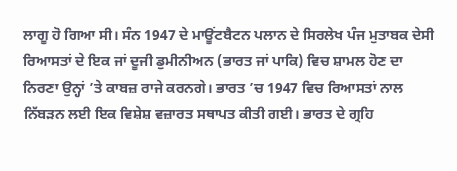ਲਾਗੂ ਹੋ ਗਿਆ ਸੀ। ਸੰਨ 1947 ਦੇ ਮਾਊਂਟਬੈਟਨ ਪਲਾਨ ਦੇ ਸਿਰਲੇਖ ਪੰਜ ਮੁਤਾਬਕ ਦੇਸੀ ਰਿਆਸਤਾਂ ਦੇ ਇਕ ਜਾਂ ਦੂਜੀ ਡੁਮੀਨੀਅਨ (ਭਾਰਤ ਜਾਂ ਪਾਕਿ) ਵਿਚ ਸ਼ਾਮਲ ਹੋਣ ਦਾ ਨਿਰਣਾ ਉਨ੍ਹਾਂ ’ਤੇ ਕਾਬਜ਼ ਰਾਜੇ ਕਰਨਗੇ। ਭਾਰਤ ’ਚ 1947 ਵਿਚ ਰਿਆਸਤਾਂ ਨਾਲ ਨਿੱਬੜਨ ਲਈ ਇਕ ਵਿਸ਼ੇਸ਼ ਵਜ਼ਾਰਤ ਸਥਾਪਤ ਕੀਤੀ ਗਈ। ਭਾਰਤ ਦੇ ਗ੍ਰਹਿ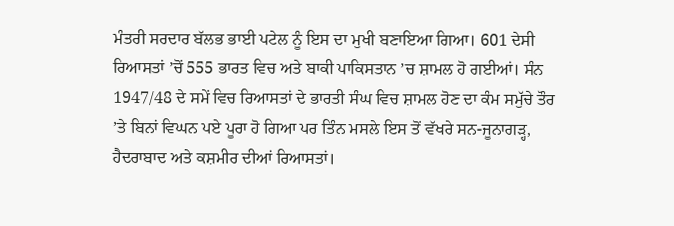ਮੰਤਰੀ ਸਰਦਾਰ ਬੱਲਭ ਭਾਈ ਪਟੇਲ ਨੂੰ ਇਸ ਦਾ ਮੁਖੀ ਬਣਾਇਆ ਗਿਆ। 601 ਦੇਸੀ ਰਿਆਸਤਾਂ ’ਚੋਂ 555 ਭਾਰਤ ਵਿਚ ਅਤੇ ਬਾਕੀ ਪਾਕਿਸਤਾਨ ’ਚ ਸ਼ਾਮਲ ਹੋ ਗਈਆਂ। ਸੰਨ 1947/48 ਦੇ ਸਮੇਂ ਵਿਚ ਰਿਆਸਤਾਂ ਦੇ ਭਾਰਤੀ ਸੰਘ ਵਿਚ ਸ਼ਾਮਲ ਹੋਣ ਦਾ ਕੰਮ ਸਮੁੱਚੇ ਤੌਰ ’ਤੇ ਬਿਨਾਂ ਵਿਘਨ ਪਏ ਪੂਰਾ ਹੋ ਗਿਆ ਪਰ ਤਿੰਨ ਮਸਲੇ ਇਸ ਤੋਂ ਵੱਖਰੇ ਸਨ-ਜੂਨਾਗੜ੍ਹ, ਹੈਦਰਾਬਾਦ ਅਤੇ ਕਸ਼ਮੀਰ ਦੀਆਂ ਰਿਆਸਤਾਂ।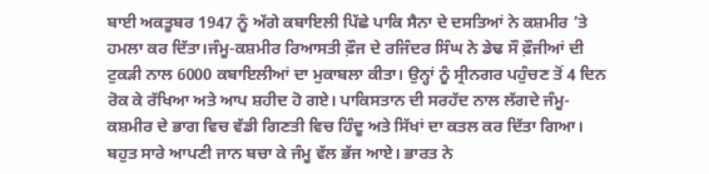ਬਾਈ ਅਕਤੂਬਰ 1947 ਨੂੰ ਅੱਗੇ ਕਬਾਇਲੀ ਪਿੱਛੇ ਪਾਕਿ ਸੈਨਾ ਦੇ ਦਸਤਿਆਂ ਨੇ ਕਸ਼ਮੀਰ ’ਤੇ ਹਮਲਾ ਕਰ ਦਿੱਤਾ।ਜੰਮੂ-ਕਸ਼ਮੀਰ ਰਿਆਸਤੀ ਫ਼ੌਜ ਦੇ ਰਜਿੰਦਰ ਸਿੰਘ ਨੇ ਡੇਢ ਸੌ ਫ਼ੌਜੀਆਂ ਦੀ ਟੁਕੜੀ ਨਾਲ 6000 ਕਬਾਇਲੀਆਂ ਦਾ ਮੁਕਾਬਲਾ ਕੀਤਾ। ਉਨ੍ਹਾਂ ਨੂੰ ਸ੍ਰੀਨਗਰ ਪਹੁੰਚਣ ਤੋਂ 4 ਦਿਨ ਰੋਕ ਕੇ ਰੱਖਿਆ ਅਤੇ ਆਪ ਸ਼ਹੀਦ ਹੋ ਗਏ। ਪਾਕਿਸਤਾਨ ਦੀ ਸਰਹੱਦ ਨਾਲ ਲੱਗਦੇ ਜੰਮੂ-ਕਸ਼ਮੀਰ ਦੇ ਭਾਗ ਵਿਚ ਵੱਡੀ ਗਿਣਤੀ ਵਿਚ ਹਿੰਦੂ ਅਤੇ ਸਿੱਖਾਂ ਦਾ ਕਤਲ ਕਰ ਦਿੱਤਾ ਗਿਆ। ਬਹੁਤ ਸਾਰੇ ਆਪਣੀ ਜਾਨ ਬਚਾ ਕੇ ਜੰਮੂ ਵੱਲ ਭੱਜ ਆਏ। ਭਾਰਤ ਨੇ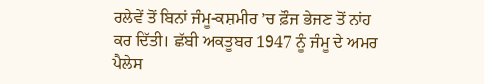ਰਲੇਵੇਂ ਤੋਂ ਬਿਨਾਂ ਜੰਮੂ-ਕਸ਼ਮੀਰ ’ਚ ਫ਼ੌਜ ਭੇਜਣ ਤੋਂ ਨਾਂਹ ਕਰ ਦਿੱਤੀ। ਛੱਬੀ ਅਕਤੂਬਰ 1947 ਨੂੰ ਜੰਮੂ ਦੇ ਅਮਰ ਪੈਲੇਸ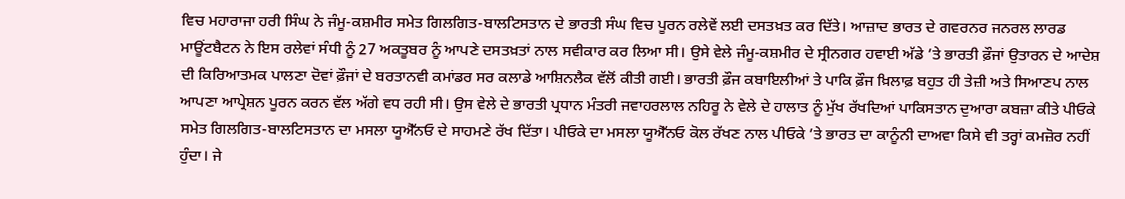ਵਿਚ ਮਹਾਰਾਜਾ ਹਰੀ ਸਿੰਘ ਨੇ ਜੰਮੂ-ਕਸ਼ਮੀਰ ਸਮੇਤ ਗਿਲਗਿਤ-ਬਾਲਟਿਸਤਾਨ ਦੇ ਭਾਰਤੀ ਸੰਘ ਵਿਚ ਪੂਰਨ ਰਲੇਵੇਂ ਲਈ ਦਸਤਖ਼ਤ ਕਰ ਦਿੱਤੇ। ਆਜ਼ਾਦ ਭਾਰਤ ਦੇ ਗਵਰਨਰ ਜਨਰਲ ਲਾਰਡ ਮਾਊਂਟਬੈਟਨ ਨੇ ਇਸ ਰਲੇਵਾਂ ਸੰਧੀ ਨੂੰ 27 ਅਕਤੂਬਰ ਨੂੰ ਆਪਣੇ ਦਸਤਖ਼ਤਾਂ ਨਾਲ ਸਵੀਕਾਰ ਕਰ ਲਿਆ ਸੀ। ਉਸੇ ਵੇਲੇ ਜੰਮੂ-ਕਸ਼ਮੀਰ ਦੇ ਸ੍ਰੀਨਗਰ ਹਵਾਈ ਅੱਡੇ ’ਤੇ ਭਾਰਤੀ ਫ਼ੌਜਾਂ ਉਤਾਰਨ ਦੇ ਆਦੇਸ਼ ਦੀ ਕਿਰਿਆਤਮਕ ਪਾਲਣਾ ਦੋਵਾਂ ਫ਼ੌਜਾਂ ਦੇ ਬਰਤਾਨਵੀ ਕਮਾਂਡਰ ਸਰ ਕਲਾਡੇ ਆਸ਼ਿਨਲੈਕ ਵੱਲੋਂ ਕੀਤੀ ਗਈ। ਭਾਰਤੀ ਫ਼ੌਜ ਕਬਾਇਲੀਆਂ ਤੇ ਪਾਕਿ ਫ਼ੌਜ ਖ਼ਿਲਾਫ਼ ਬਹੁਤ ਹੀ ਤੇਜ਼ੀ ਅਤੇ ਸਿਆਣਪ ਨਾਲ ਆਪਣਾ ਆਪ੍ਰੇਸ਼ਨ ਪੂਰਨ ਕਰਨ ਵੱਲ ਅੱਗੇ ਵਧ ਰਹੀ ਸੀ। ਉਸ ਵੇਲੇ ਦੇ ਭਾਰਤੀ ਪ੍ਰਧਾਨ ਮੰਤਰੀ ਜਵਾਹਰਲਾਲ ਨਹਿਰੂ ਨੇ ਵੇਲੇ ਦੇ ਹਾਲਾਤ ਨੂੰ ਮੁੱਖ ਰੱਖਦਿਆਂ ਪਾਕਿਸਤਾਨ ਦੁਆਰਾ ਕਬਜ਼ਾ ਕੀਤੇ ਪੀਓਕੇ ਸਮੇਤ ਗਿਲਗਿਤ-ਬਾਲਟਿਸਤਾਨ ਦਾ ਮਸਲਾ ਯੂਐੱਨਓ ਦੇ ਸਾਹਮਣੇ ਰੱਖ ਦਿੱਤਾ। ਪੀਓਕੇ ਦਾ ਮਸਲਾ ਯੂਐੱਨਓ ਕੋਲ ਰੱਖਣ ਨਾਲ ਪੀਓਕੇ ’ਤੇ ਭਾਰਤ ਦਾ ਕਾਨੂੰਨੀ ਦਾਅਵਾ ਕਿਸੇ ਵੀ ਤਰ੍ਹਾਂ ਕਮਜ਼ੋਰ ਨਹੀਂ ਹੁੰਦਾ। ਜੇ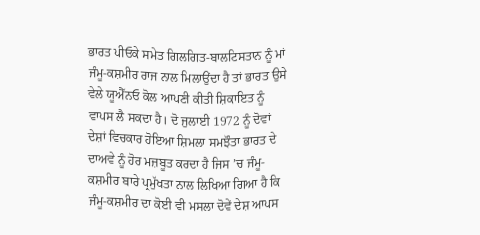ਭਾਰਤ ਪੀਓਕੇ ਸਮੇਤ ਗਿਲਗਿਤ-ਬਾਲਟਿਸਤਾਨ ਨੂੰ ਮਾਂ ਜੰਮੂ-ਕਸ਼ਮੀਰ ਰਾਜ ਨਾਲ ਮਿਲਾਉਂਦਾ ਹੈ ਤਾਂ ਭਾਰਤ ਉਸੇ ਵੇਲੇ ਯੂਐੱਨਓ ਕੋਲ ਆਪਣੀ ਕੀਤੀ ਸ਼ਿਕਾਇਤ ਨੂੰ ਵਾਪਸ ਲੈ ਸਕਦਾ ਹੈ। ਦੋ ਜੁਲਾਈ 1972 ਨੂੰ ਦੋਵਾਂ ਦੇਸ਼ਾਂ ਵਿਚਕਾਰ ਹੋਇਆ ਸ਼ਿਮਲਾ ਸਮਝੌਤਾ ਭਾਰਤ ਦੇ ਦਾਅਵੇ ਨੂੰ ਹੋਰ ਮਜ਼ਬੂਤ ਕਰਦਾ ਹੈ ਜਿਸ ’ਚ ਜੰਮੂ-ਕਸ਼ਮੀਰ ਬਾਰੇ ਪ੍ਰਮੁੱਖਤਾ ਨਾਲ ਲਿਖਿਆ ਗਿਆ ਹੈ ਕਿ ਜੰਮੂ-ਕਸ਼ਮੀਰ ਦਾ ਕੋਈ ਵੀ ਮਸਲਾ ਦੋਵੇਂ ਦੇਸ਼ ਆਪਸ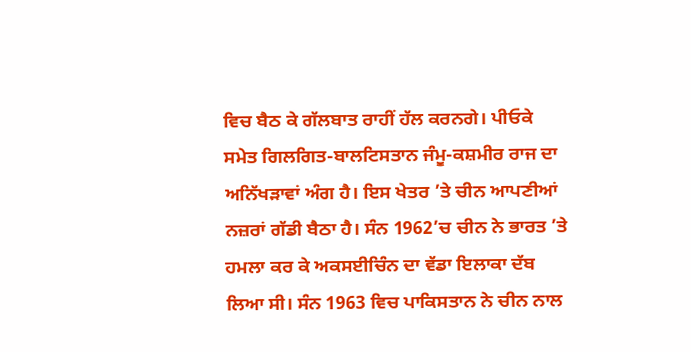ਵਿਚ ਬੈਠ ਕੇ ਗੱਲਬਾਤ ਰਾਹੀਂ ਹੱਲ ਕਰਨਗੇ। ਪੀਓਕੇ ਸਮੇਤ ਗਿਲਗਿਤ-ਬਾਲਟਿਸਤਾਨ ਜੰਮੂ-ਕਸ਼ਮੀਰ ਰਾਜ ਦਾ ਅਨਿੱਖੜਾਵਾਂ ਅੰਗ ਹੈ। ਇਸ ਖੇਤਰ ’ਤੇ ਚੀਨ ਆਪਣੀਆਂ ਨਜ਼ਰਾਂ ਗੱਡੀ ਬੈਠਾ ਹੈ। ਸੰਨ 1962’ਚ ਚੀਨ ਨੇ ਭਾਰਤ ’ਤੇ ਹਮਲਾ ਕਰ ਕੇ ਅਕਸਈਚਿੰਨ ਦਾ ਵੱਡਾ ਇਲਾਕਾ ਦੱਬ ਲਿਆ ਸੀ। ਸੰਨ 1963 ਵਿਚ ਪਾਕਿਸਤਾਨ ਨੇ ਚੀਨ ਨਾਲ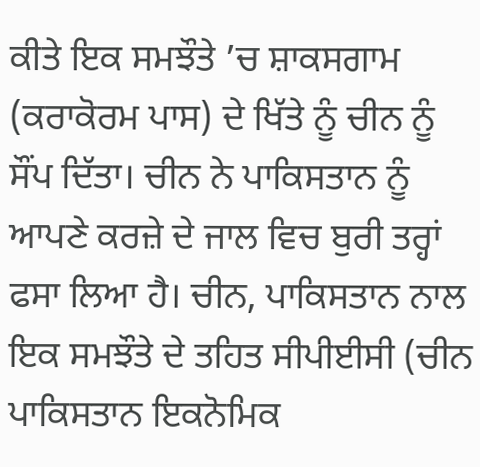ਕੀਤੇ ਇਕ ਸਮਝੌਤੇ ’ਚ ਸ਼ਾਕਸਗਾਮ (ਕਰਾਕੋਰਮ ਪਾਸ) ਦੇ ਖਿੱਤੇ ਨੂੰ ਚੀਨ ਨੂੰ ਸੌਂਪ ਦਿੱਤਾ। ਚੀਨ ਨੇ ਪਾਕਿਸਤਾਨ ਨੂੰ ਆਪਣੇ ਕਰਜ਼ੇ ਦੇ ਜਾਲ ਵਿਚ ਬੁਰੀ ਤਰ੍ਹਾਂ ਫਸਾ ਲਿਆ ਹੈ। ਚੀਨ, ਪਾਕਿਸਤਾਨ ਨਾਲ ਇਕ ਸਮਝੌਤੇ ਦੇ ਤਹਿਤ ਸੀਪੀਈਸੀ (ਚੀਨ ਪਾਕਿਸਤਾਨ ਇਕਨੋਮਿਕ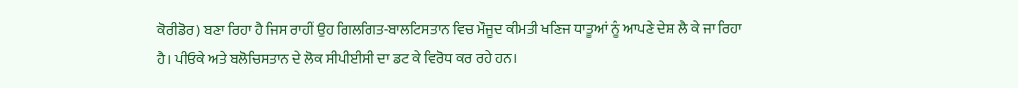ਕੋਰੀਡੋਰ) ਬਣਾ ਰਿਹਾ ਹੈ ਜਿਸ ਰਾਹੀਂ ਉਹ ਗਿਲਗਿਤ-ਬਾਲਟਿਸਤਾਨ ਵਿਚ ਮੌਜੂਦ ਕੀਮਤੀ ਖਣਿਜ ਧਾਤੂਆਂ ਨੂੰ ਆਪਣੇ ਦੇਸ਼ ਲੈ ਕੇ ਜਾ ਰਿਹਾ ਹੈ। ਪੀਓਕੇ ਅਤੇ ਬਲੋਚਿਸਤਾਨ ਦੇ ਲੋਕ ਸੀਪੀਈਸੀ ਦਾ ਡਟ ਕੇ ਵਿਰੋਧ ਕਰ ਰਹੇ ਹਨ।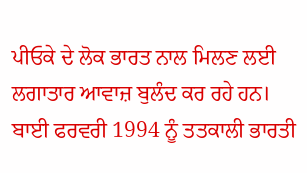ਪੀਓਕੇ ਦੇ ਲੋਕ ਭਾਰਤ ਨਾਲ ਮਿਲਣ ਲਈ ਲਗਾਤਾਰ ਆਵਾਜ਼ ਬੁਲੰਦ ਕਰ ਰਹੇ ਹਨ। ਬਾਈ ਫਰਵਰੀ 1994 ਨੂੰ ਤਤਕਾਲੀ ਭਾਰਤੀ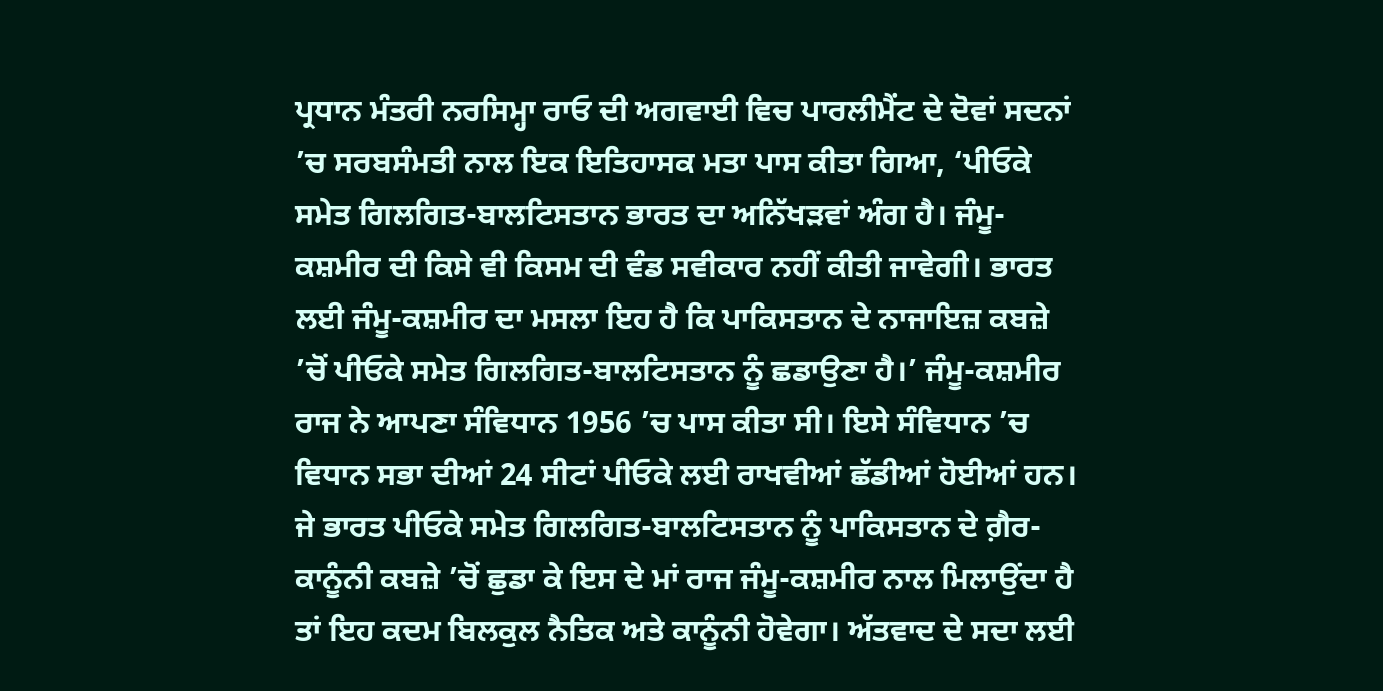ਪ੍ਰਧਾਨ ਮੰਤਰੀ ਨਰਸਿਮ੍ਹਾ ਰਾਓ ਦੀ ਅਗਵਾਈ ਵਿਚ ਪਾਰਲੀਮੈਂਟ ਦੇ ਦੋਵਾਂ ਸਦਨਾਂ ’ਚ ਸਰਬਸੰਮਤੀ ਨਾਲ ਇਕ ਇਤਿਹਾਸਕ ਮਤਾ ਪਾਸ ਕੀਤਾ ਗਿਆ, ‘ਪੀਓਕੇ ਸਮੇਤ ਗਿਲਗਿਤ-ਬਾਲਟਿਸਤਾਨ ਭਾਰਤ ਦਾ ਅਨਿੱਖੜਵਾਂ ਅੰਗ ਹੈ। ਜੰਮੂ-ਕਸ਼ਮੀਰ ਦੀ ਕਿਸੇ ਵੀ ਕਿਸਮ ਦੀ ਵੰਡ ਸਵੀਕਾਰ ਨਹੀਂ ਕੀਤੀ ਜਾਵੇਗੀ। ਭਾਰਤ ਲਈ ਜੰਮੂ-ਕਸ਼ਮੀਰ ਦਾ ਮਸਲਾ ਇਹ ਹੈ ਕਿ ਪਾਕਿਸਤਾਨ ਦੇ ਨਾਜਾਇਜ਼ ਕਬਜ਼ੇ ’ਚੋਂ ਪੀਓਕੇ ਸਮੇਤ ਗਿਲਗਿਤ-ਬਾਲਟਿਸਤਾਨ ਨੂੰ ਛਡਾਉਣਾ ਹੈ।’ ਜੰਮੂ-ਕਸ਼ਮੀਰ ਰਾਜ ਨੇ ਆਪਣਾ ਸੰਵਿਧਾਨ 1956 ’ਚ ਪਾਸ ਕੀਤਾ ਸੀ। ਇਸੇ ਸੰਵਿਧਾਨ ’ਚ ਵਿਧਾਨ ਸਭਾ ਦੀਆਂ 24 ਸੀਟਾਂ ਪੀਓਕੇ ਲਈ ਰਾਖਵੀਆਂ ਛੱਡੀਆਂ ਹੋਈਆਂ ਹਨ। ਜੇ ਭਾਰਤ ਪੀਓਕੇ ਸਮੇਤ ਗਿਲਗਿਤ-ਬਾਲਟਿਸਤਾਨ ਨੂੰ ਪਾਕਿਸਤਾਨ ਦੇ ਗ਼ੈਰ-ਕਾਨੂੰਨੀ ਕਬਜ਼ੇ ’ਚੋਂ ਛੁਡਾ ਕੇ ਇਸ ਦੇ ਮਾਂ ਰਾਜ ਜੰਮੂ-ਕਸ਼ਮੀਰ ਨਾਲ ਮਿਲਾਉਂਦਾ ਹੈ ਤਾਂ ਇਹ ਕਦਮ ਬਿਲਕੁਲ ਨੈਤਿਕ ਅਤੇ ਕਾਨੂੰਨੀ ਹੋਵੇਗਾ। ਅੱਤਵਾਦ ਦੇ ਸਦਾ ਲਈ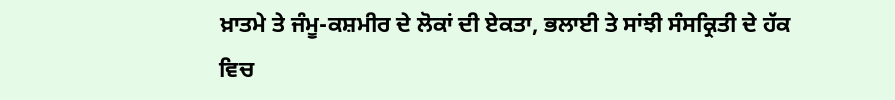ਖ਼ਾਤਮੇ ਤੇ ਜੰਮੂ-ਕਸ਼ਮੀਰ ਦੇ ਲੋਕਾਂ ਦੀ ਏਕਤਾ, ਭਲਾਈ ਤੇ ਸਾਂਝੀ ਸੰਸਕ੍ਰਿਤੀ ਦੇ ਹੱਕ ਵਿਚ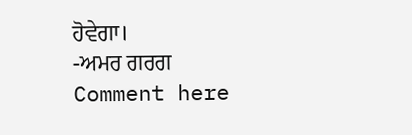ਹੋਵੇਗਾ।
-ਅਮਰ ਗਰਗ
Comment here